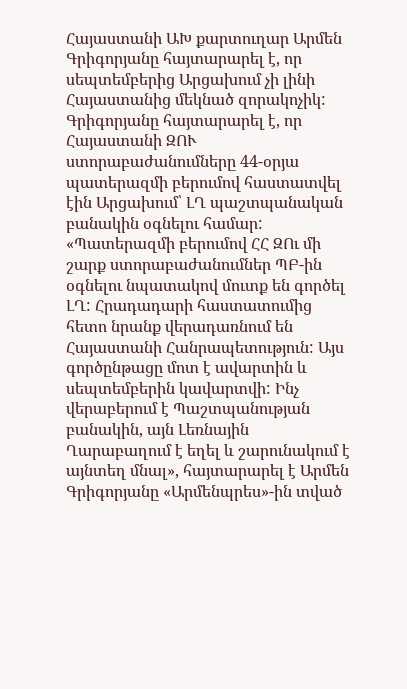Հայաստանի ԱԽ քարտուղար Արմեն Գրիգորյանը հայտարարել է, որ սեպտեմբերից Արցախում չի լինի Հայաստանից մեկնած զորակոչիկ: Գրիգորյանը հայտարարել է, որ Հայաստանի ԶՈՒ ստորաբաժանումները 44-օրյա պատերազմի բերումով հաստատվել էին Արցախում՝ ԼՂ պաշտպանական բանակին օգնելու համար: «Պատերազմի բերումով ՀՀ ԶՈւ մի շարք ստորաբաժանումներ ՊԲ-ին օգնելու նպատակով մուտք են գործել ԼՂ: Հրադադարի հաստատումից հետո նրանք վերադառնում են Հայաստանի Հանրապետություն: Այս գործընթացը մոտ է ավարտին և սեպտեմբերին կավարտվի: Ինչ վերաբերում է Պաշտպանության բանակին, այն Լեռնային Ղարաբաղում է եղել և շարունակում է այնտեղ մնալ», հայտարարել է Արմեն Գրիգորյանը «Արմենպրես»-ին տված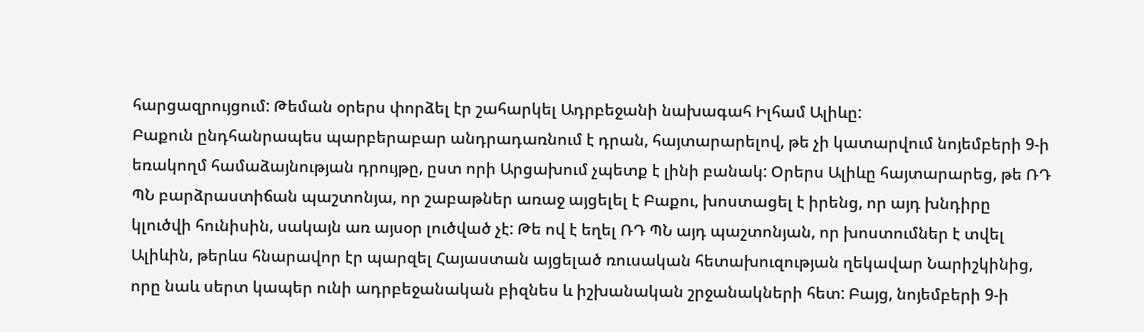հարցազրույցում: Թեման օրերս փորձել էր շահարկել Ադրբեջանի նախագահ Իլհամ Ալիևը:
Բաքուն ընդհանրապես պարբերաբար անդրադառնում է դրան, հայտարարելով, թե չի կատարվում նոյեմբերի 9-ի եռակողմ համաձայնության դրույթը, ըստ որի Արցախում չպետք է լինի բանակ: Օրերս Ալիևը հայտարարեց, թե ՌԴ ՊՆ բարձրաստիճան պաշտոնյա, որ շաբաթներ առաջ այցելել է Բաքու, խոստացել է իրենց, որ այդ խնդիրը կլուծվի հունիսին, սակայն առ այսօր լուծված չէ: Թե ով է եղել ՌԴ ՊՆ այդ պաշտոնյան, որ խոստումներ է տվել Ալիևին, թերևս հնարավոր էր պարզել Հայաստան այցելած ռուսական հետախուզության ղեկավար Նարիշկինից, որը նաև սերտ կապեր ունի ադրբեջանական բիզնես և իշխանական շրջանակների հետ: Բայց, նոյեմբերի 9-ի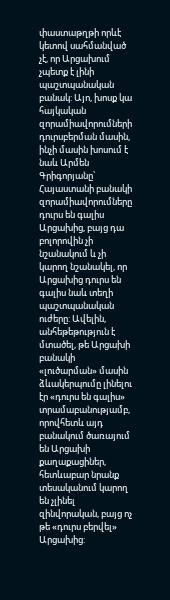փաստաթղթի որևէ կետով սահմանված չէ, որ Արցախում չպետք է լինի պաշտպանական բանակ: Այո, խոսք կա հայկական զորամիավորումների դուրսբերման մասին, ինչի մասին խոսում է նաև Արմեն Գրիգորյանը՝ Հայաստանի բանակի զորամիավորումները դուրս են գալիս Արցախից, բայց դա բոլորովին չի նշանակում և չի կարող նշանակել, որ Արցախից դուրս են գալիս նաև տեղի պաշտպանական ուժերը: Ավելին, անհեթեթություն է մտածել, թե Արցախի բանակի «լուծարման» մասին ձևակերպումը լինելու էր «դուրս են գալիս» տրամաբանությամբ, որովհետև այդ բանակում ծառայում են Արցախի քաղաքացիներ, հետևաբար նրանք տեսականում կարող են չլինել զինվորական, բայց ոչ թե «դուրս բերվել» Արցախից: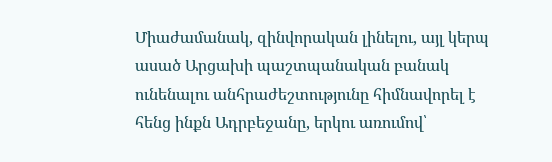Միաժամանակ, զինվորական լինելու, այլ կերպ ասած Արցախի պաշտպանական բանակ ունենալու անհրաժեշտությունը հիմնավորել է հենց ինքն Ադրբեջանը, երկու առումով՝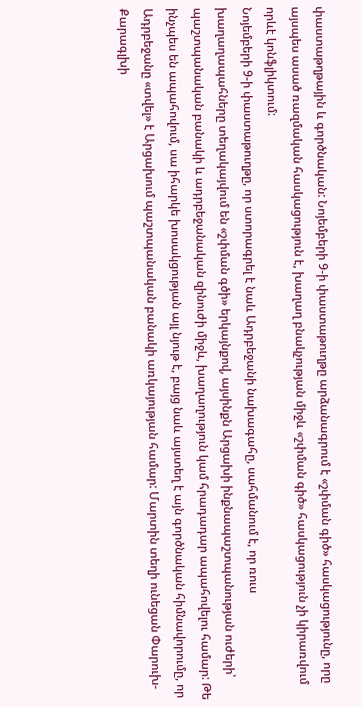փաստաթղթային և գործնական: Նոյեմբերի 9-ի փաստաթուղթը արձանագրում է «շփման գիծ» հասկացությունը, որը այսպես ասած ռազմական հասկացություն է, խաղաղ բնակչության միջև «շփման գիծ» հասկացություն չի կիրառվում որևէ կոնֆլիկտում:
Նոյեմբերի 9-ի փաստաթուղթը, որ ստորագրել է նաև Ադրբեջանի նախագահը, սահմանում է, որ ռուս խաղաղապահները տեղակայվում են «շփման գծի» երկայնքով, այսինքն Արցախի ինքնապաշտպանության ուժերի՝ պաշտպանական բանակի և ադրբեջանական զինուժի միջև, խաղաղություն կամ հրադադար ապահովելու համար: Թե ինչպես են ապահովում, սա իհարկե խոսակցության այլ նյութ է, բայց նաև այստեղ է այն գործնական հիմնավորումը, որ Ադրբեջանը «տվել» է Արցախում պաշտպանական բանակի առկայության համար: Մարտին տեղի ունեցան Փարուխ-Քարագլխի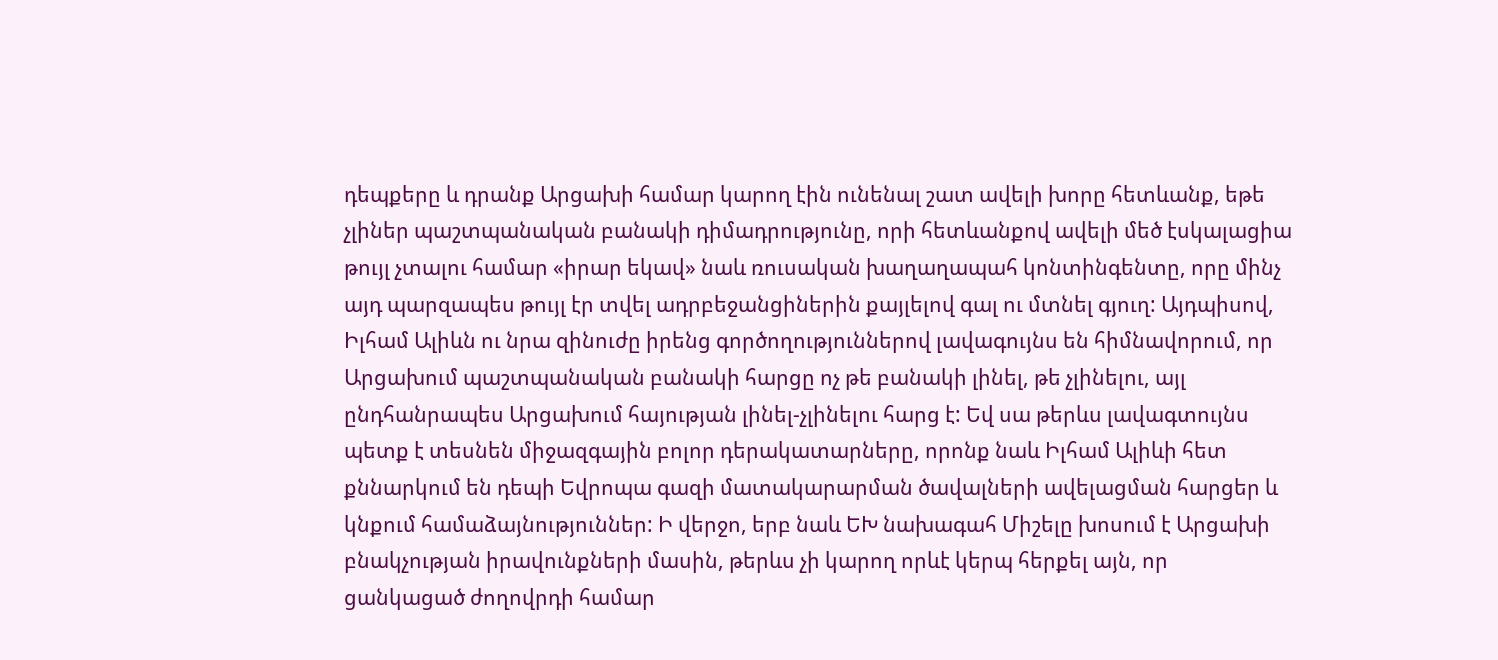դեպքերը և դրանք Արցախի համար կարող էին ունենալ շատ ավելի խորը հետևանք, եթե չլիներ պաշտպանական բանակի դիմադրությունը, որի հետևանքով ավելի մեծ էսկալացիա թույլ չտալու համար «իրար եկավ» նաև ռուսական խաղաղապահ կոնտինգենտը, որը մինչ այդ պարզապես թույլ էր տվել ադրբեջանցիներին քայլելով գալ ու մտնել գյուղ: Այդպիսով, Իլհամ Ալիևն ու նրա զինուժը իրենց գործողություններով լավագույնս են հիմնավորում, որ Արցախում պաշտպանական բանակի հարցը ոչ թե բանակի լինել, թե չլինելու, այլ ընդհանրապես Արցախում հայության լինել-չլինելու հարց է: Եվ սա թերևս լավագտույնս պետք է տեսնեն միջազգային բոլոր դերակատարները, որոնք նաև Իլհամ Ալիևի հետ քննարկում են դեպի Եվրոպա գազի մատակարարման ծավալների ավելացման հարցեր և կնքում համաձայնություններ: Ի վերջո, երբ նաև ԵԽ նախագահ Միշելը խոսում է Արցախի բնակչության իրավունքների մասին, թերևս չի կարող որևէ կերպ հերքել այն, որ ցանկացած ժողովրդի համար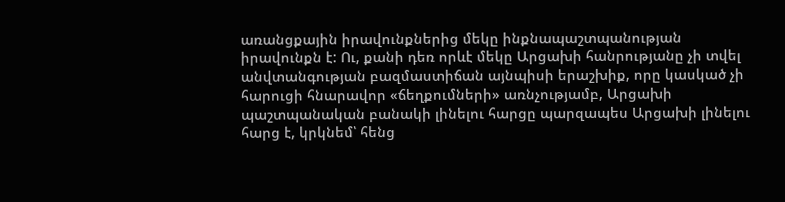առանցքային իրավունքներից մեկը ինքնապաշտպանության իրավունքն է: Ու, քանի դեռ որևէ մեկը Արցախի հանրությանը չի տվել անվտանգության բազմաստիճան այնպիսի երաշխիք, որը կասկած չի հարուցի հնարավոր «ճեղքումների» առնչությամբ, Արցախի պաշտպանական բանակի լինելու հարցը պարզապես Արցախի լինելու հարց է, կրկնեմ՝ հենց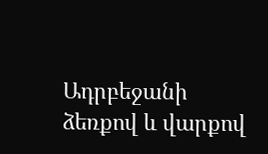Ադրբեջանի ձեռքով և վարքով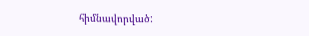հիմնավորված: